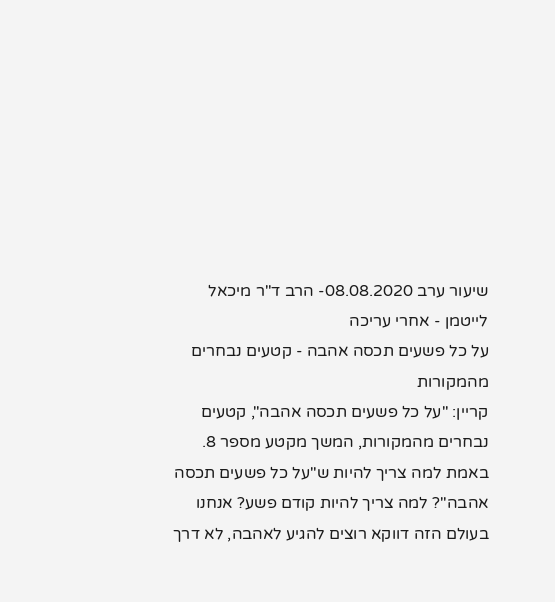שיעור ערב 08.08.2020- הרב ד"ר מיכאל לייטמן - אחרי עריכה
על כל פשעים תכסה אהבה - קטעים נבחרים מהמקורות
קריין: "על כל פשעים תכסה אהבה", קטעים נבחרים מהמקורות, המשך מקטע מספר 8.
באמת למה צריך להיות ש"על כל פשעים תכסה אהבה"? למה צריך להיות קודם פשע? אנחנו בעולם הזה דווקא רוצים להגיע לאהבה, לא דרך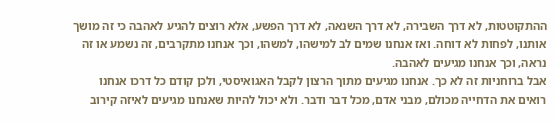ההתקוטטות, לא דרך השבירה, לא דרך השנאה, לא דרך הפשע, אלא רוצים להגיע לאהבה כי זה מושך אותנו, לפחות לא דוחה. ואז אנחנו שמים לב למישהו, למשהו, וכך אנחנו מתקרבים, זה נשמע או זה נראה, וכך אנחנו מגיעים לאהבה.
אבל ברוחניות זה לא כך. אנחנו מגיעים מתוך הרצון לקבל האגואיסטי, ולכן קודם כל דרכו אנחנו רואים את הדחייה מכולם, מבני אדם, מכל דבר ודבר. ולא יכול להיות שאנחנו מגיעים לאיזה קירוב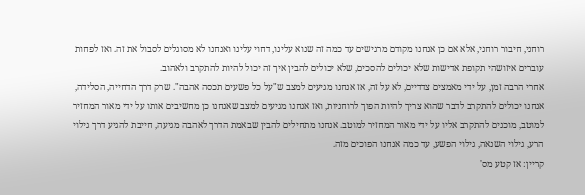רוחני, חיבור רוחני, אלא אם כן אנחנו מקודם מרגישים עד כמה זה שנוא עלינו, דחוי עלינו ואנחנו לא מסוגלים לסבול את זה. ואז לפחות עוברים איזושהי תקופת אדישות שלא יכולים להסכים, שלא יכולים להבין איך זה יכול להיות להתקרב ולאהוב.
אחרי הרבה זמן, על ידי מאמצים צדדיים, לא על זה, אז אנחנו מגיעים למצב ש"על כל פשעים תכסה אהבה". שרק דרך הדחייה, הסלידה, אנחנו יכולים להתקרב לדבר שהוא צריך להיות הפוך לרוחניות, ואז אנחנו מגיעים למצב שאנחנו כן מחשיבים אותו על ידי מאור המחזיר למוטב, מוכנים להתקרב אליו על ידי מאור המחזיר למוטב. אנחנו מתחילים להבין שבאמת הדרך לאהבה מגיעה, חייבת להגיע דרך גילוי הרע, גילוי השנאה, גילוי הפשע, עד כמה אנחנו הפוכים מזה.
קריין: אז קטע מס'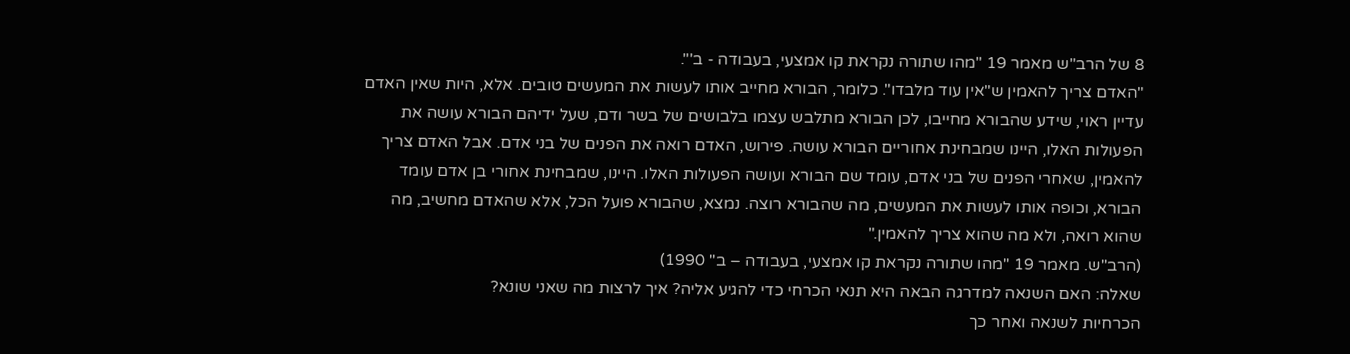8 של הרב"ש מאמר 19 "מהו שתורה נקראת קו אמצעי, בעבודה - ב'".
"האדם צריך להאמין ש"אין עוד מלבדו". כלומר, הבורא מחייב אותו לעשות את המעשים טובים. אלא, היות שאין האדם עדיין ראוי, שידע שהבורא מחייבו, לכן הבורא מתלבש עצמו בלבושים של בשר ודם, שעל ידיהם הבורא עושה את הפעולות האלו, היינו שמבחינת אחוריים הבורא עושה. פירוש, האדם רואה את הפנים של בני אדם. אבל האדם צריך להאמין, שאחרי הפנים של בני אדם, עומד שם הבורא ועושה הפעולות האלו. היינו, שמבחינת אחורי בן אדם עומד הבורא, וכופה אותו לעשות את המעשים, מה שהבורא רוצה. נמצא, שהבורא פועל הכל, אלא שהאדם מחשיב, מה שהוא רואה, ולא מה שהוא צריך להאמין."
(הרב"ש. מאמר 19 "מהו שתורה נקראת קו אמצעי, בעבודה – ב" 1990)
שאלה: האם השנאה למדרגה הבאה היא תנאי הכרחי כדי להגיע אליה? איך לרצות מה שאני שונא?
הכרחיות לשנאה ואחר כך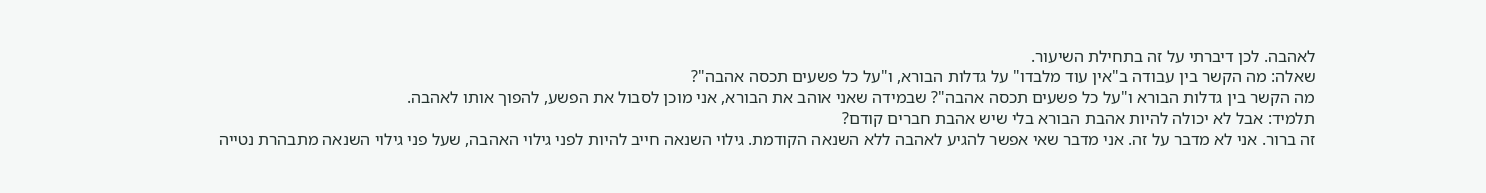לאהבה. לכן דיברתי על זה בתחילת השיעור.
שאלה: מה הקשר בין עבודה ב"אין עוד מלבדו" על גדלות הבורא, ו"על כל פשעים תכסה אהבה"?
מה הקשר בין גדלות הבורא ו"על כל פשעים תכסה אהבה"? שבמידה שאני אוהב את הבורא, אני מוכן לסבול את הפשע, להפוך אותו לאהבה.
תלמיד: אבל לא יכולה להיות אהבת הבורא בלי שיש אהבת חברים קודם?
זה ברור. אני לא מדבר על זה. אני מדבר שאי אפשר להגיע לאהבה ללא השנאה הקודמת. גילוי השנאה חייב להיות לפני גילוי האהבה, שעל פני גילוי השנאה מתבהרת נטייה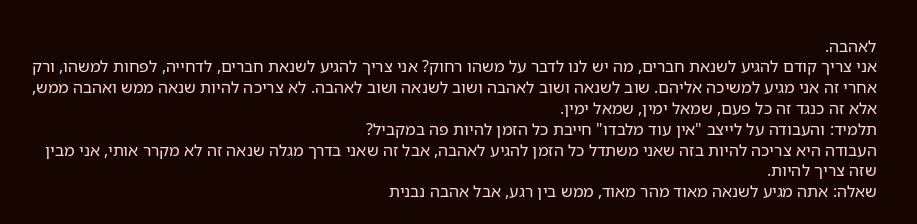לאהבה.
אני צריך קודם להגיע לשנאת חברים, מה יש לנו לדבר על משהו רחוק? אני צריך להגיע לשנאת חברים, לדחייה, לפחות למשהו, ורק אחרי זה אני מגיע למשיכה אליהם. שוב לשנאה ושוב לאהבה ושוב לשנאה ושוב לאהבה. לא צריכה להיות שנאה ממש ואהבה ממש, אלא זה כנגד זה כל פעם, שמאל ימין, שמאל ימין.
תלמיד: והעבודה על לייצב "אין עוד מלבדו" חייבת כל הזמן להיות פה במקביל?
העבודה היא צריכה להיות בזה שאני משתדל כל הזמן להגיע לאהבה, אבל זה שאני בדרך מגלה שנאה זה לא מקרר אותי, אני מבין שזה צריך להיות.
שאלה: אתה מגיע לשנאה מאוד מהר מאוד, ממש בין רגע, אבל אהבה נבנית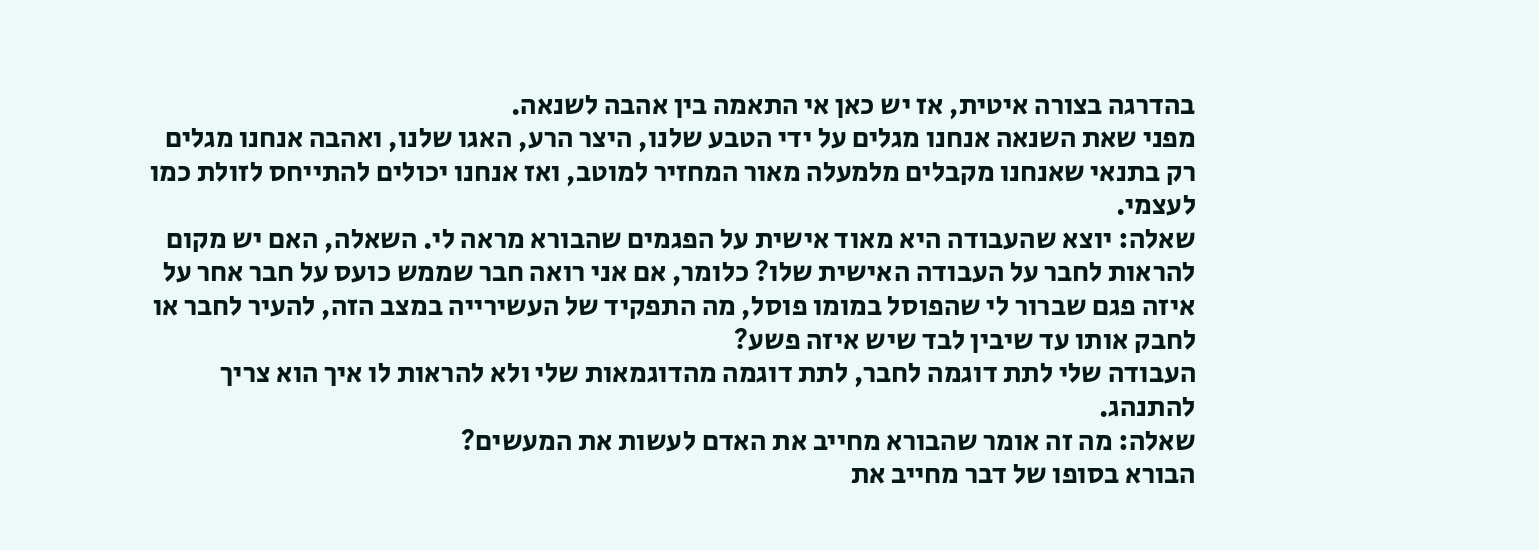בהדרגה בצורה איטית, אז יש כאן אי התאמה בין אהבה לשנאה.
מפני שאת השנאה אנחנו מגלים על ידי הטבע שלנו, היצר הרע, האגו שלנו, ואהבה אנחנו מגלים רק בתנאי שאנחנו מקבלים מלמעלה מאור המחזיר למוטב, ואז אנחנו יכולים להתייחס לזולת כמו לעצמי.
שאלה: יוצא שהעבודה היא מאוד אישית על הפגמים שהבורא מראה לי. השאלה, האם יש מקום להראות לחבר על העבודה האישית שלו? כלומר, אם אני רואה חבר שממש כועס על חבר אחר על איזה פגם שברור לי שהפוסל במומו פוסל, מה התפקיד של העשירייה במצב הזה, להעיר לחבר או לחבק אותו עד שיבין לבד שיש איזה פשע?
העבודה שלי לתת דוגמה לחבר, לתת דוגמה מהדוגמאות שלי ולא להראות לו איך הוא צריך להתנהג.
שאלה: מה זה אומר שהבורא מחייב את האדם לעשות את המעשים?
הבורא בסופו של דבר מחייב את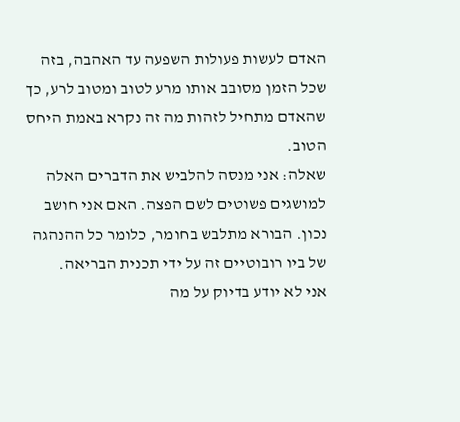האדם לעשות פעולות השפעה עד האהבה, בזה שכל הזמן מסובב אותו מרע לטוב ומטוב לרע, כך שהאדם מתחיל לזהות מה זה נקרא באמת היחס הטוב.
שאלה: אני מנסה להלביש את הדברים האלה למושגים פשוטים לשם הפצה. האם אני חושב נכון. הבורא מתלבש בחומר, כלומר כל ההנהגה של ביו רובוטיים זה על ידי תכנית הבריאה.
אני לא יודע בדיוק על מה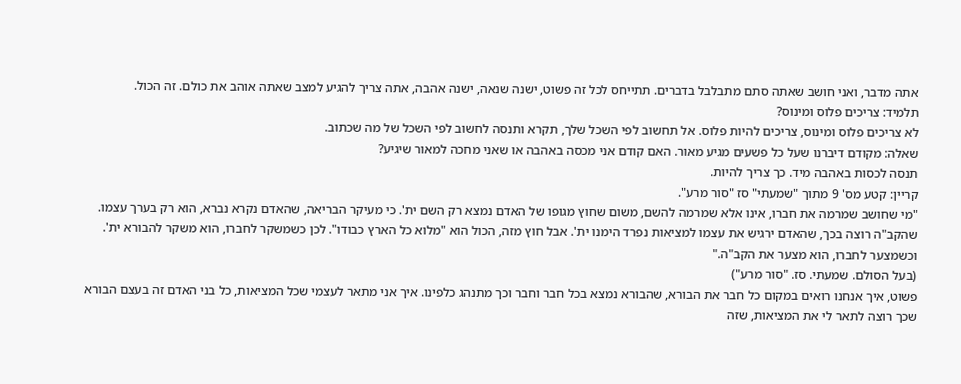אתה מדבר, ואני חושב שאתה סתם מתבלבל בדברים. תתייחס לכל זה פשוט, ישנה שנאה, ישנה אהבה, אתה צריך להגיע למצב שאתה אוהב את כולם. זה הכול.
תלמיד: צריכים פלוס ומינוס?
לא צריכים פלוס ומינוס, צריכים להיות פלוס. אל תחשוב לפי השכל שלך, תקרא ותנסה לחשוב לפי השכל של מה שכתוב.
שאלה: מקודם דיברנו שעל כל פשעים מגיע מאור. האם קודם אני מכסה באהבה או שאני מחכה למאור שיגיע?
תנסה לכסות באהבה מיד. כך צריך להיות.
קריין: קטע מס' 9 מתוך "שמעתי" סז "סור מרע".
"מי שחושב שמרמה את חברו, אינו אלא שמרמה להשם, משום שחוץ מגופו של האדם נמצא רק השם ית'. כי מעיקר הבריאה, שהאדם נקרא נברא, הוא רק בערך עצמו. שהקב"ה רוצה בכך, שהאדם ירגיש את עצמו למציאות נפרד הימנו ית'. אבל חוץ מזה, הכול הוא "מלוא כל הארץ כבודו". לכן כשמשקר לחברו, הוא משקר להבורא ית'. וכשמצער לחברו, הוא מצער את הקב"ה."
(בעל הסולם. שמעתי. סז. "סור מרע")
פשוט, איך אנחנו רואים במקום כל חבר את הבורא, שהבורא נמצא בכל חבר וחבר וכך מתנהג כלפינו. איך אני מתאר לעצמי שכל המציאות, כל בני האדם זה בעצם הבורא שכך רוצה לתאר לי את המציאות, שזה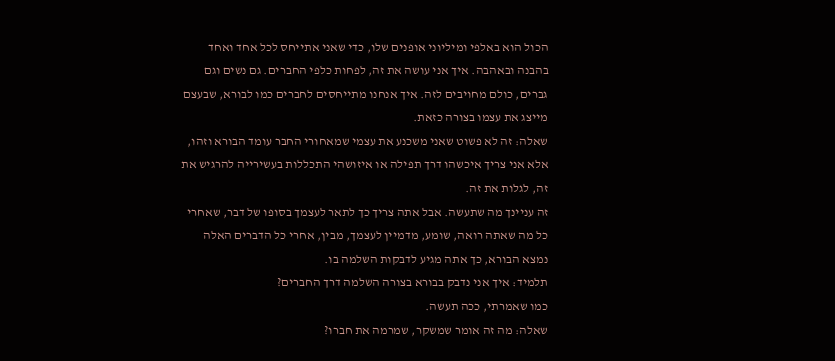הכול הוא באלפי ומיליוני אופנים שלו, כדי שאני אתייחס לכל אחד ואחד בהבנה ובאהבה. איך אני עושה את זה, לפחות כלפי החברים. גם נשים וגם גברים, כולם מחויבים לזה. איך אנחנו מתייחסים לחברים כמו לבורא, שבעצם מייצג את עצמו בצורה כזאת.
שאלה: זה לא פשוט שאני משכנע את עצמי שמאחורי החבר עומד הבורא וזהו, אלא אני צריך איכשהו דרך תפילה או איזושהי התכללות בעשירייה להרגיש את זה, לגלות את זה.
זה עניינך מה שתעשה. אבל אתה צריך כך לתאר לעצמך בסופו של דבר, שאחרי כל מה שאתה רואה, שומע, מדמיין לעצמך, מבין, אחרי כל הדברים האלה נמצא הבורא, כך אתה מגיע לדבקות השלמה בו.
תלמיד: איך אני נדבק בבורא בצורה השלמה דרך החברים?
כמו שאמרתי, ככה תעשה.
שאלה: מה זה אומר שמשקר, שמרמה את חברו?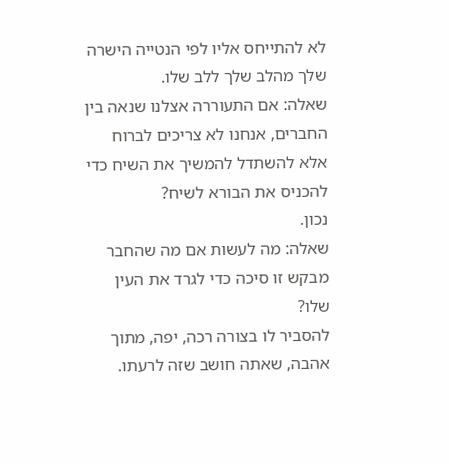לא להתייחס אליו לפי הנטייה הישרה שלך מהלב שלך ללב שלו.
שאלה: אם התעוררה אצלנו שנאה בין החברים, אנחנו לא צריכים לברוח אלא להשתדל להמשיך את השיח כדי להכניס את הבורא לשיח?
נכון.
שאלה: מה לעשות אם מה שהחבר מבקש זו סיכה כדי לגרד את העין שלו?
להסביר לו בצורה רכה, יפה, מתוך אהבה, שאתה חושב שזה לרעתו.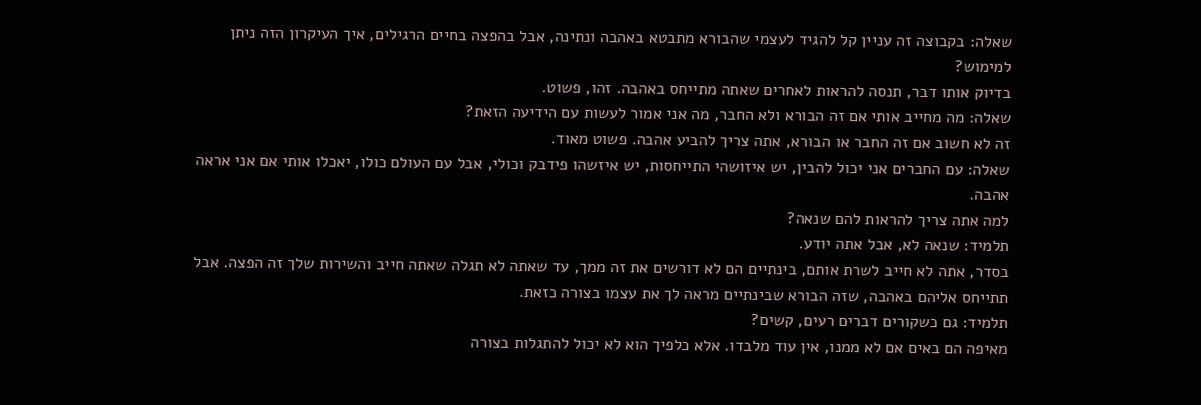שאלה: בקבוצה זה עניין קל להגיד לעצמי שהבורא מתבטא באהבה ונתינה, אבל בהפצה בחיים הרגילים, איך העיקרון הזה ניתן למימוש?
בדיוק אותו דבר, תנסה להראות לאחרים שאתה מתייחס באהבה. זהו, פשוט.
שאלה: מה מחייב אותי אם זה הבורא ולא החבר, מה אני אמור לעשות עם הידיעה הזאת?
זה לא חשוב אם זה החבר או הבורא, אתה צריך להביע אהבה. פשוט מאוד.
שאלה: עם החברים אני יכול להבין, יש איזושהי התייחסות, יש איזשהו פידבק וכולי, אבל עם העולם כולו, יאכלו אותי אם אני אראה אהבה.
למה אתה צריך להראות להם שנאה?
תלמיד: שנאה לא, אבל אתה יודע.
בסדר, אתה לא חייב לשרת אותם, בינתיים הם לא דורשים את זה ממך, עד שאתה לא תגלה שאתה חייב והשירות שלך זה הפצה. אבל תתייחס אליהם באהבה, שזה הבורא שבינתיים מראה לך את עצמו בצורה כזאת.
תלמיד: גם כשקורים דברים רעים, קשים?
מאיפה הם באים אם לא ממנו, אין עוד מלבדו. אלא כלפיך הוא לא יכול להתגלות בצורה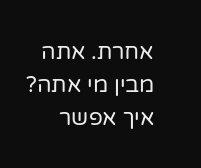אחרת. אתה מבין מי אתה? איך אפשר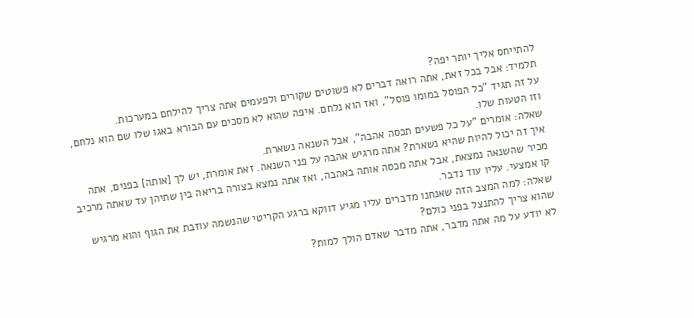להתייחס אליך יותר יפה?
תלמיד: אבל בכל זאת, אתה רואה דברים לא פשוטים שקורים ולפעמים אתה צריך להילחם במערכות.
על זה תגיד "כל הפוסל במומו פוסל", ואז הוא נלחם. איפה שהוא לא מסכים עם הבורא באגו שלו שם הוא נלחם, וזו הטעות שלו.
שאלה: אומרים "על כל פשעים תכסה אהבה", אבל השנאה נשארת.
איך זה יכול להיות שהיא נשארת? אתה מרגיש אהבה על פני השנאה. זאת אומרת, יש לך [אותה] בפנים, אתה מכיר שהשנאה נמצאת, אבל אתה מכסה אותה באהבה, ואז אתה נמצא בצורה בריאה בין שתיהן עד שאתה מרכיב קו אמצעי. עליו עוד נדבר.
שאלה: למה המצב הזה שאנחנו מדברים עליו מגיע דווקא ברגע הקריטי שהנשמה עוזבת את הגוף והוא מרגיש שהוא צריך להתנצל בפני כולם?
לא יודע על מה אתה מדבר, אתה מדבר שאדם הולך למות?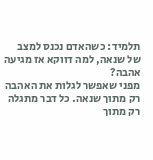תלמיד: כשהאדם נכנס למצב של שנאה, למה דווקא אז מגיעה אהבה?
מפני שאפשר לגלות את האהבה רק מתוך שנאה. כל דבר מתגלה רק מתוך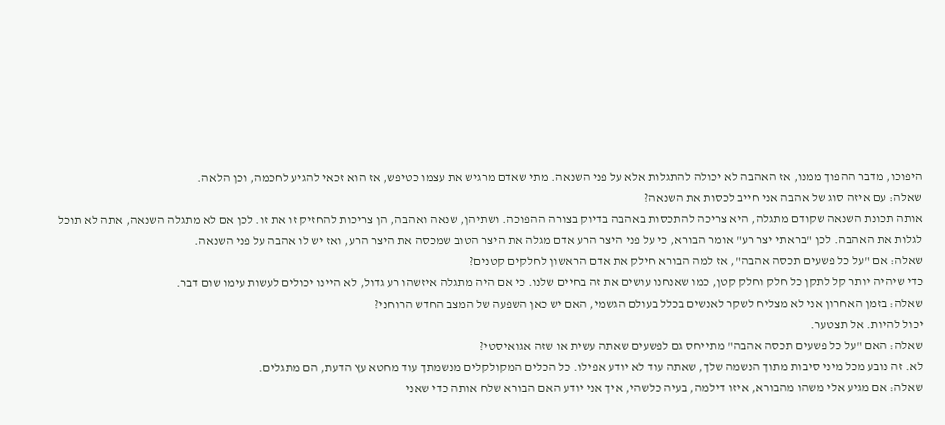היפוכו, מדבר ההפוך ממנו, אז האהבה לא יכולה להתגלות אלא על פני השנאה. מתי שאדם מרגיש את עצמו כטיפש, אז הוא זכאי להגיע לחכמה, וכן הלאה.
שאלה: עם איזה סוג של אהבה אני חייב לכסות את השנאה?
אותה תכונת השנאה שקודם מתגלה, היא צריכה להתכסות באהבה בדיוק בצורה ההפוכה. ושתיהן, שנאה ואהבה, הן צריכות להחזיק זו את זו. לכן אם לא מתגלה השנאה, אתה לא תוכל לגלות את האהבה. לכן "בראתי יצר רע" אומר הבורא, כי על פני היצר הרע אדם מגלה את היצר הטוב שמכסה את היצר הרע, ואז יש לו אהבה על פני השנאה.
שאלה: אם "על כל פשעים תכסה אהבה", אז למה הבורא חילק את אדם הראשון לחלקים קטנים?
כדי שיהיה יותר קל לתקן כל חלק וחלק קטן, כמו שאנחנו עושים את זה בחיים שלנו. כי אם היה מתגלה איזשהו רע גדול, לא היינו יכולים לעשות עימו שום דבר.
שאלה: בזמן האחרון אני לא מצליח לשקר לאנשים בכלל בעולם הגשמי, האם יש כאן השפעה של המצב החדש הרוחני?
יכול להיות. אל תצטער.
שאלה: האם "על כל פשעים תכסה אהבה" מתייחס גם לפשעים שאתה עשית או שזה אגואיסטי?
לא. זה נובע מכל מיני סיבות מתוך הנשמה שלך, שאתה עוד לא יודע אפילו. כל הכלים המקולקלים מנשמתך עוד מחטא עץ הדעת, הם מתגלים.
שאלה: אם מגיע אלי משהו מהבורא, איזו דילמה, בעיה כלשהי, איך אני יודע האם הבורא שלח אותה כדי שאני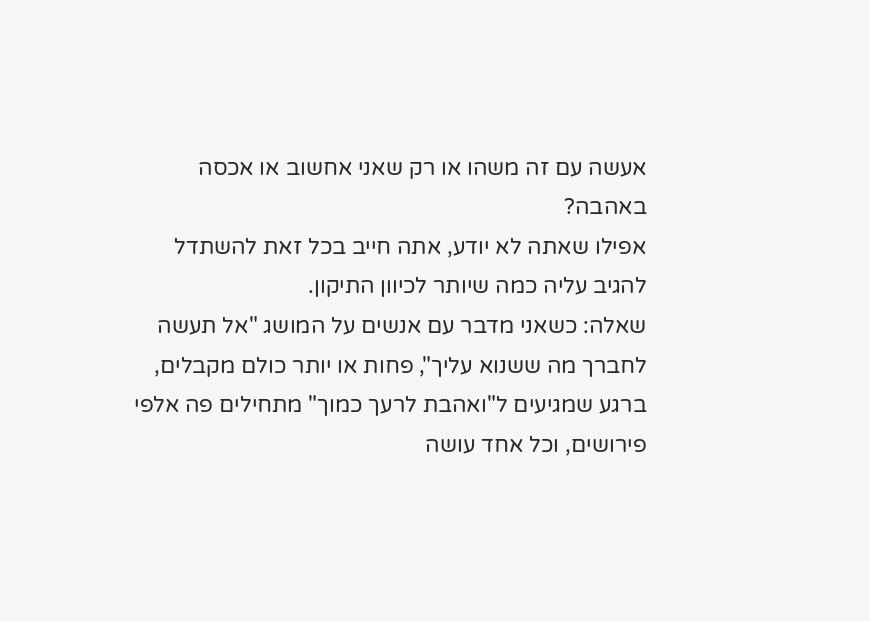אעשה עם זה משהו או רק שאני אחשוב או אכסה באהבה?
אפילו שאתה לא יודע, אתה חייב בכל זאת להשתדל להגיב עליה כמה שיותר לכיוון התיקון.
שאלה: כשאני מדבר עם אנשים על המושג "אל תעשה לחברך מה ששנוא עליך", פחות או יותר כולם מקבלים, ברגע שמגיעים ל"ואהבת לרעך כמוך" מתחילים פה אלפי פירושים, וכל אחד עושה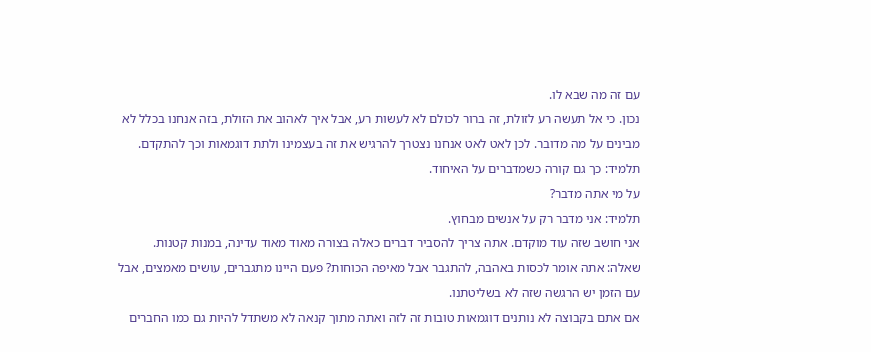עם זה מה שבא לו.
נכון. כי אל תעשה רע לזולת, זה ברור לכולם לא לעשות רע, אבל איך לאהוב את הזולת, בזה אנחנו בכלל לא מבינים על מה מדובר. לכן לאט לאט אנחנו נצטרך להרגיש את זה בעצמינו ולתת דוגמאות וכך להתקדם.
תלמיד: כך גם קורה כשמדברים על האיחוד.
על מי אתה מדבר?
תלמיד: אני מדבר רק על אנשים מבחוץ.
אני חושב שזה עוד מוקדם. אתה צריך להסביר דברים כאלה בצורה מאוד מאוד עדינה, במנות קטנות.
שאלה: אתה אומר לכסות באהבה, להתגבר אבל מאיפה הכוחות? פעם היינו מתגברים, עושים מאמצים, אבל עם הזמן יש הרגשה שזה לא בשליטתנו.
אם אתם בקבוצה לא נותנים דוגמאות טובות זה לזה ואתה מתוך קנאה לא משתדל להיות גם כמו החברים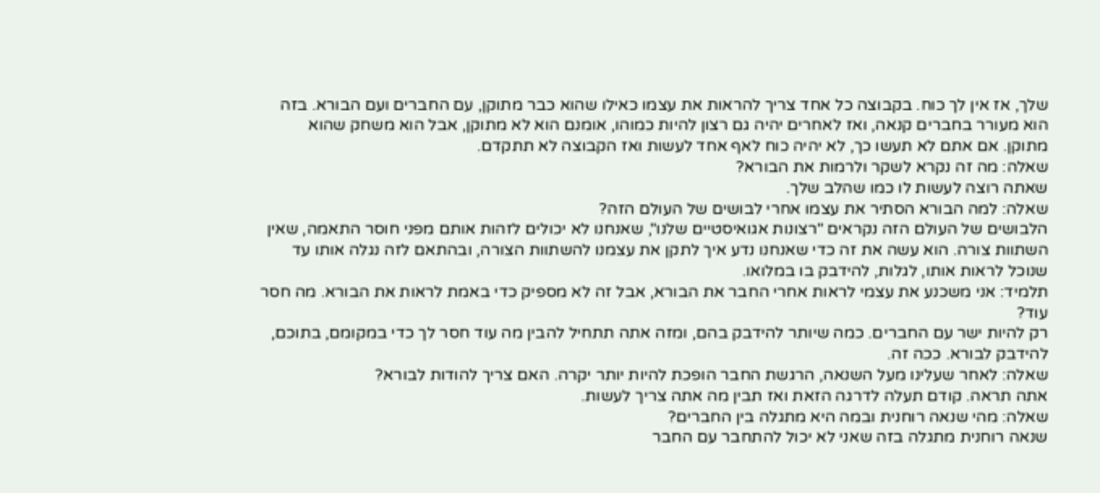שלך, אז אין לך כוח. בקבוצה כל אחד צריך להראות את עצמו כאילו שהוא כבר מתוקן, עם החברים ועם הבורא. בזה הוא מעורר בחברים קנאה, ואז לאחרים יהיה גם רצון להיות כמוהו, אומנם הוא לא מתוקן, אבל הוא משחק שהוא מתוקן. אם אתם לא תעשו כך, לא יהיה כוח לאף אחד לעשות ואז הקבוצה לא תתקדם.
שאלה: מה זה נקרא לשקר ולרמות את הבורא?
שאתה רוצה לעשות לו כמו שהלב שלך.
שאלה: למה הבורא הסתיר את עצמו אחרי לבושים של העולם הזה?
הלבושים של העולם הזה נקראים "רצונות אגואיסטיים שלנו", שאנחנו לא יכולים לזהות אותם מפני חוסר התאמה, שאין השתוות צורה. הוא עשה את זה כדי שאנחנו נדע איך לתקן את עצמנו להשתוות הצורה, ובהתאם לזה נגלה אותו עד שנוכל לראות אותו, לגלות, להידבק בו במלואו.
תלמיד: אני משכנע את עצמי לראות אחרי החבר את הבורא, אבל זה לא מספיק כדי באמת לראות את הבורא. מה חסר עוד?
רק להיות ישר עם החברים. כמה שיותר להידבק בהם, ומזה אתה תתחיל להבין מה עוד חסר לך כדי במקומם, בתוכם, להידבק לבורא. ככה זה.
שאלה: לאחר שעלינו מעל השנאה, הרגשת החבר הופכת להיות יותר יקרה. האם צריך להודות לבורא?
אתה תראה. קודם תעלה לדרגה הזאת ואז תבין מה אתה צריך לעשות.
שאלה: מהי שנאה רוחנית ובמה היא מתגלה בין החברים?
שנאה רוחנית מתגלה בזה שאני לא יכול להתחבר עם החבר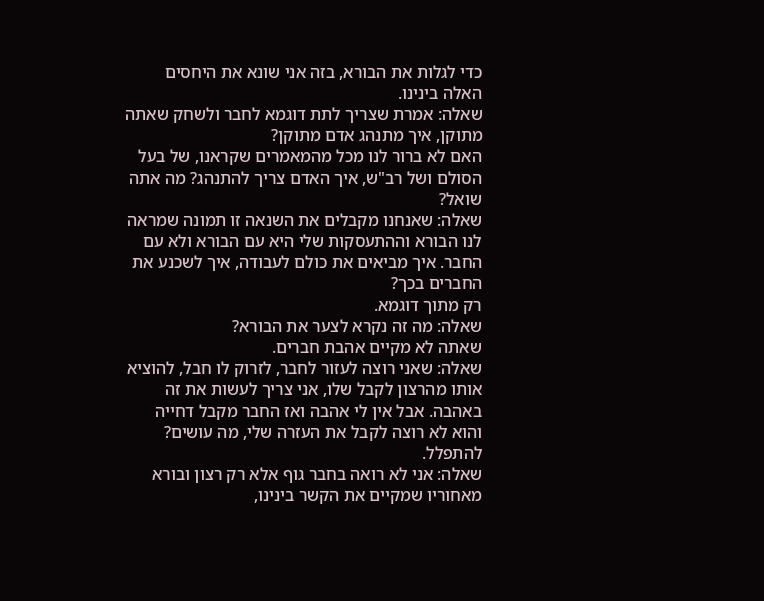כדי לגלות את הבורא, בזה אני שונא את היחסים האלה בינינו.
שאלה: אמרת שצריך לתת דוגמא לחבר ולשחק שאתה מתוקן, איך מתנהג אדם מתוקן?
האם לא ברור לנו מכל מהמאמרים שקראנו, של בעל הסולם ושל רב"ש, איך האדם צריך להתנהג? מה אתה שואל?
שאלה: שאנחנו מקבלים את השנאה זו תמונה שמראה לנו הבורא וההתעסקות שלי היא עם הבורא ולא עם החבר. איך מביאים את כולם לעבודה, איך לשכנע את החברים בכך?
רק מתוך דוגמא.
שאלה: מה זה נקרא לצער את הבורא?
שאתה לא מקיים אהבת חברים.
שאלה: שאני רוצה לעזור לחבר, לזרוק לו חבל, להוציא אותו מהרצון לקבל שלו, אני צריך לעשות את זה באהבה. אבל אין לי אהבה ואז החבר מקבל דחייה והוא לא רוצה לקבל את העזרה שלי, מה עושים?
להתפלל.
שאלה: אני לא רואה בחבר גוף אלא רק רצון ובורא מאחוריו שמקיים את הקשר בינינו,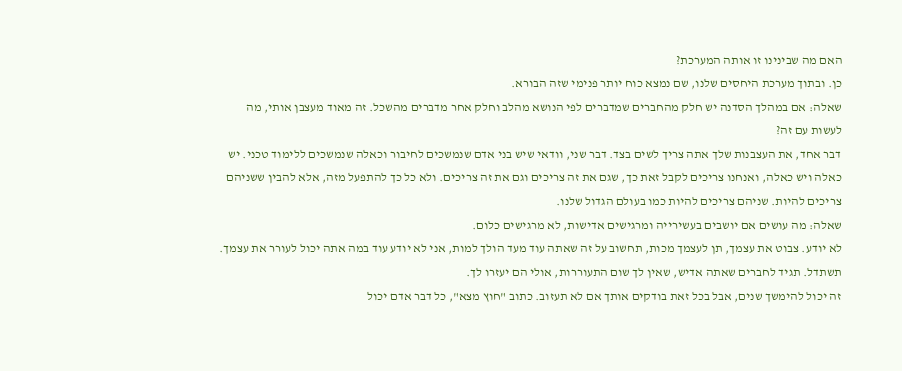האם מה שבינינו זו אותה המערכת?
כן. ובתוך מערכת היחסים שלנו, שם נמצא כוח יותר פנימי שזה הבורא.
שאלה: אם במהלך הסדנה יש חלק מהחברים שמדברים לפי הנושא מהלב וחלק אחר מדברים מהשכל. זה מאוד מעצבן אותי, מה לעשות עם זה?
דבר אחד, את העצבנות שלך אתה צריך לשים בצד. דבר שני, וודאי שיש בני אדם שנמשכים לחיבור וכאלה שנמשכים ללימוד טכני. יש כאלה ויש כאלה, ואנחנו צריכים לקבל זאת כך, שגם את זה צריכים וגם את זה צריכים. ולא כל כך להתפעל מזה, אלא להבין ששניהם צריכים להיות. שניהם צריכים להיות כמו בעולם הגדול שלנו.
שאלה: מה עושים אם יושבים בעשירייה ומרגישים אדישות, לא מרגישים כלום.
לא יודע. צבוט את עצמך, תן לעצמך מכות, תחשוב על זה שאתה עוד מעד הולך למות, אני לא יודע עוד במה אתה יכול לעורר את עצמך. תשתדל. תגיד לחברים שאתה אדיש, שאין לך שום התעוררות, אולי הם יעזרו לך.
זה יכול להימשך שנים, אבל בכל זאת בודקים אותך אם לא תעזוב. כתוב "חוץ מצא", כל דבר אדם יכול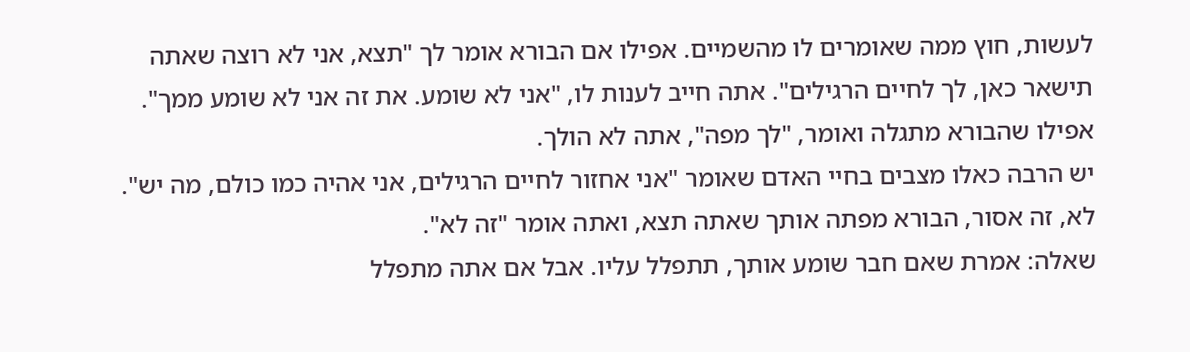לעשות, חוץ ממה שאומרים לו מהשמיים. אפילו אם הבורא אומר לך "תצא, אני לא רוצה שאתה תישאר כאן, לך לחיים הרגילים". אתה חייב לענות לו, "אני לא שומע. את זה אני לא שומע ממך". אפילו שהבורא מתגלה ואומר, "לך מפה", אתה לא הולך.
יש הרבה כאלו מצבים בחיי האדם שאומר "אני אחזור לחיים הרגילים, אני אהיה כמו כולם, מה יש". לא, זה אסור, הבורא מפתה אותך שאתה תצא, ואתה אומר "זה לא".
שאלה: אמרת שאם חבר שומע אותך, תתפלל עליו. אבל אם אתה מתפלל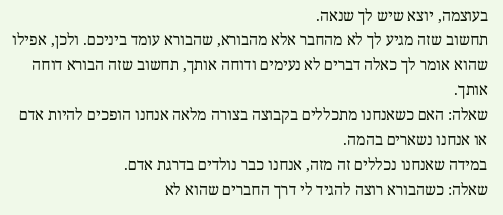בעוצמה, יוצא שיש לך שנאה.
תחשוב שזה מגיע לך לא מהחבר אלא מהבורא, שהבורא עומד ביניכם. ולכן, אפילו שהוא אומר לך כאלה דברים לא נעימים ודוחה אותך, תחשוב שזה הבורא דוחה אותך.
שאלה: האם כשאנחנו מתכללים בקבוצה בצורה מלאה אנחנו הופכים להיות אדם או אנחנו נשארים בהמה.
במידה שאנחנו נכללים זה מזה, אנחנו כבר נולדים בדרגת אדם.
שאלה: כשהבורא רוצה להגיד לי דרך החברים שהוא לא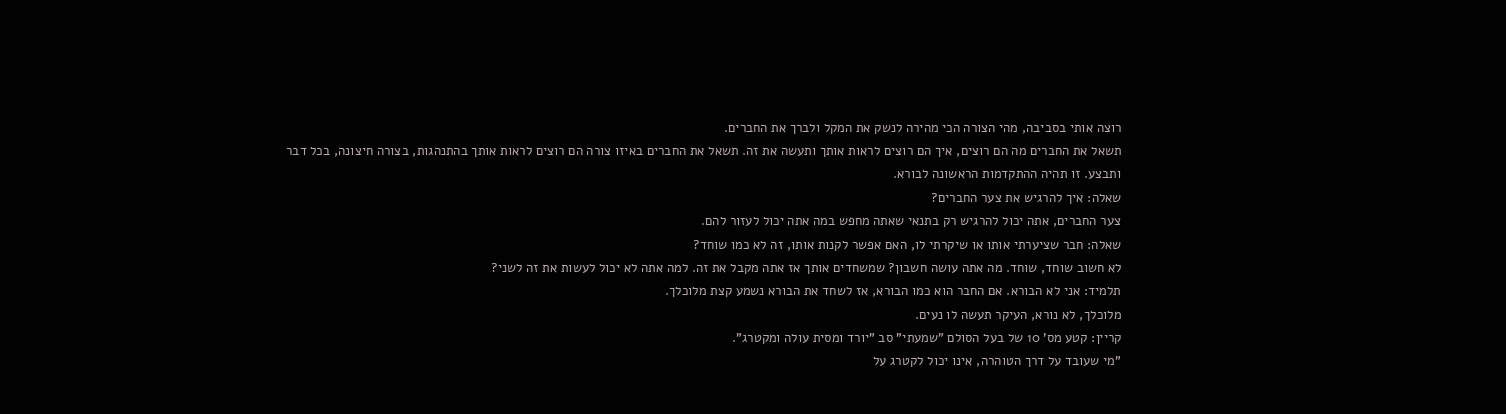רוצה אותי בסביבה, מהי הצורה הכי מהירה לנשק את המקל ולברך את החברים.
תשאל את החברים מה הם רוצים, איך הם רוצים לראות אותך ותעשה את זה. תשאל את החברים באיזו צורה הם רוצים לראות אותך בהתנהגות, בצורה חיצונה, בכל דבר ותבצע. זו תהיה ההתקדמות הראשונה לבורא.
שאלה: איך להרגיש את צער החברים?
צער החברים, אתה יכול להרגיש רק בתנאי שאתה מחפש במה אתה יכול לעזור להם.
שאלה: חבר שציערתי אותו או שיקרתי לו, האם אפשר לקנות אותו, זה לא כמו שוחד?
לא חשוב שוחד, שוחד. מה אתה עושה חשבון? שמשחדים אותך אז אתה מקבל את זה. למה אתה לא יכול לעשות את זה לשני?
תלמיד: אני לא הבורא. אם החבר הוא כמו הבורא, אז לשחד את הבורא נשמע קצת מלוכלך.
מלוכלך, לא נורא, העיקר תעשה לו נעים.
קריין: קטע מס' 10 של בעל הסולם "שמעתי" סב "יורד ומסית עולה ומקטרג".
"מי שעובד על דרך הטוהרה, אינו יכול לקטרג על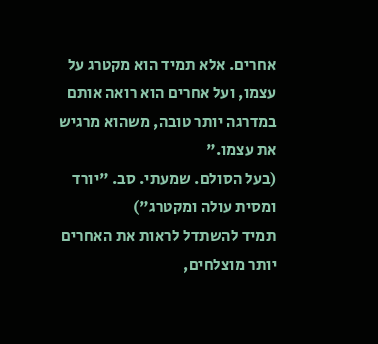אחרים. אלא תמיד הוא מקטרג על עצמו, ועל אחרים הוא רואה אותם במדרגה יותר טובה, משהוא מרגיש את עצמו."
(בעל הסולם. שמעתי. סב. "יורד ומסית עולה ומקטרג")
תמיד להשתדל לראות את האחרים יותר מוצלחים,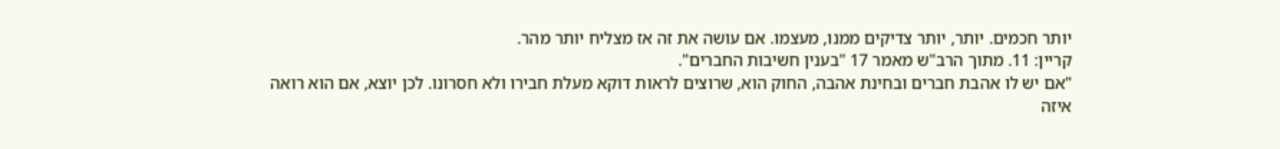יותר חכמים. יותר, יותר צדיקים ממנו, מעצמו. אם עושה את זה אז מצליח יותר מהר.
קריין: 11. מתוך הרב"ש מאמר 17 "בענין חשיבות החברים".
"אם יש לו אהבת חברים ובחינת אהבה, החוק הוא, שרוצים לראות דוקא מעלת חבירו ולא חסרונו. לכן יוצא, אם הוא רואה איזה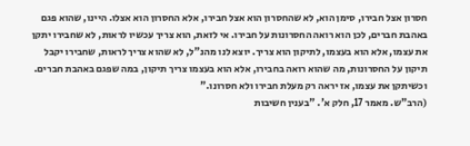חסרון אצל חבירו, סימן הוא, לא שהחסרון הוא אצל חבירו, אלא החסרון הוא אצלו. היינו, שהוא פגם באהבת חברים, לכן הוא רואה החסרונות על חבירו. אי לזאת, הוא צריך עכשיו לראות, לא שחבירו יתקן את עצמו, אלא הוא בעצמו, לתיקון הוא צריך. יוצא לנו מהנ"ל, לא שהוא צריך לראות, שחבירו יקבל תיקון על החסרונות, מה שהוא רואה בחבירו, אלא הוא בעצמו צריך תיקון, במה שפגם באהבת חברים. וכשיתקן את עצמו, אז יראה רק מעלת חבירו ולא חסרונו."
(הרב"ש. מאמר 17, חלק א'. "בענין חשיבות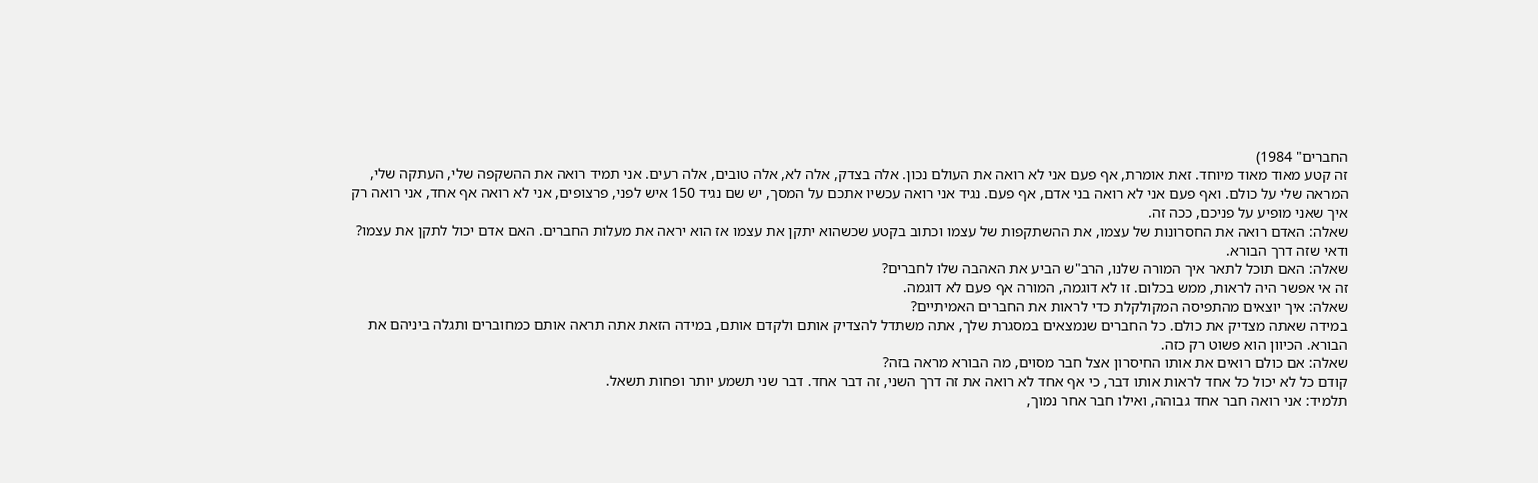החברים" 1984)
זה קטע מאוד מאוד מיוחד. זאת אומרת, אף פעם אני לא רואה את העולם נכון. אלה בצדק, אלה לא, אלה טובים, אלה רעים. אני תמיד רואה את ההשקפה שלי, העתקה שלי, המראה שלי על כולם. ואף פעם אני לא רואה בני אדם, אף פעם. נגיד אני רואה עכשיו אתכם על המסך, יש שם נגיד 150 איש לפני, פרצופים, אני לא רואה אף אחד, אני רואה רק איך שאני מופיע על פניכם, ככה זה.
שאלה: האדם רואה את החסרונות של עצמו, את ההשתקפות של עצמו וכתוב בקטע שכשהוא יתקן את עצמו אז הוא יראה את מעלות החברים. האם אדם יכול לתקן את עצמו?
ודאי שזה דרך הבורא.
שאלה: האם תוכל לתאר איך המורה שלנו, הרב"ש הביע את האהבה שלו לחברים?
זה אי אפשר היה לראות, ממש בכלום. זו לא דוגמה, המורה אף פעם לא דוגמה.
שאלה: איך יוצאים מהתפיסה המקולקלת כדי לראות את החברים האמיתיים?
במידה שאתה מצדיק את כולם. כל החברים שנמצאים במסגרת שלך, אתה משתדל להצדיק אותם ולקדם אותם, במידה הזאת אתה תראה אותם כמחוברים ותגלה ביניהם את הבורא. הכיוון הוא פשוט רק כזה.
שאלה: אם כולם רואים את אותו החיסרון אצל חבר מסוים, מה הבורא מראה בזה?
קודם כל לא יכול כל אחד לראות אותו דבר, כי אף אחד לא רואה את זה דרך השני, זה דבר אחד. דבר שני תשמע יותר ופחות תשאל.
תלמיד: אני רואה חבר אחד גבוהה, ואילו חבר אחר נמוך,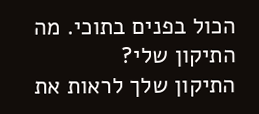הכול בפנים בתוכי. מה התיקון שלי?
התיקון שלך לראות את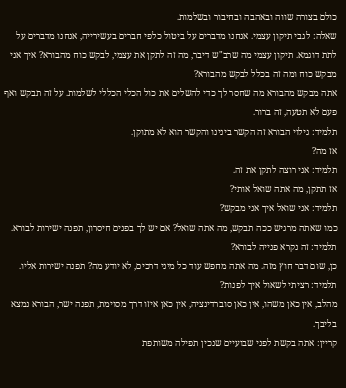כולם בצורה שווה ובאהבה ובחיבור ובשלמות.
שאלה: לגבי תיקון עצמי. אנחנו מדברים על ביטול כלפי חברים בעשירייה, אנחנו מדברים על לתת דוגמא. תיקון עצמי מה שרב"ש דיבר, מה זה לתקן את עצמי, לבקש כוח מהבורא? איך אני מבקש כוח ומה זה בכלל לבקש מהבורא?
אתה מבקש מהבורא מה שחסר לך כדי להשלים את כול הכלי הכללי לשלמות. על זה תבקש ואף פעם לא תטעה, זה ברור.
תלמיד: גילוי הבורא זה הקשר בינינו והקשר הוא לא מתוקן.
אז מה?
תלמיד: אני רוצה לתקן את זה.
אז תתקן, מה אתה שואל אותי?
תלמיד: אני שואל איך אני מבקש?
כמו שאתה מרגיש ככה תבקש, מה אתה שואל? אם יש לך בפנים חיסרון, תפנה ישירות לבורא.
תלמיד: זה נקרא פנייה לבורא?
כן, שום דבר חוץ מזה. מה אתה מחפש עוד כל מיני דרכים, לא יודע מה? תפנה ישירות אליו.
תלמיד: רציתי לשאול איך לפנות?
מהלב, אין כאן משהו, אין כאן סוברדינציה, אין כאן איזו דרך מסוימת, תפנה ישר, הבורא נמצא בליבך.
קריין: אתה בקשת לפני שבועיים שנכין תפילה משותפת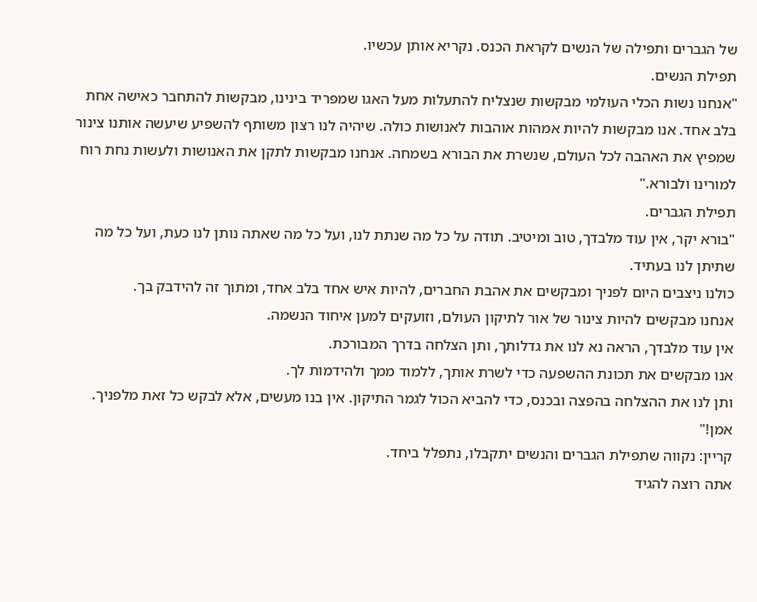של הגברים ותפילה של הנשים לקראת הכנס. נקריא אותן עכשיו.
תפילת הנשים.
"אנחנו נשות הכלי העולמי מבקשות שנצליח להתעלות מעל האגו שמפריד בינינו, מבקשות להתחבר כאישה אחת בלב אחד. אנו מבקשות להיות אמהות אוהבות לאנושות כולה. שיהיה לנו רצון משותף להשפיע שיעשה אותנו צינור שמפיץ את האהבה לכל העולם, שנשרת את הבורא בשמחה. אנחנו מבקשות לתקן את האנושות ולעשות נחת רוח למורינו ולבורא."
תפילת הגברים.
"בורא יקר, אין עוד מלבדך, טוב ומיטיב. תודה על כל מה שנתת לנו, ועל כל מה שאתה נותן לנו כעת, ועל כל מה שתיתן לנו בעתיד.
כולנו ניצבים היום לפניך ומבקשים את אהבת החברים, להיות איש אחד בלב אחד, ומתוך זה להידבק בך.
אנחנו מבקשים להיות צינור של אור לתיקון העולם, וזועקים למען איחוד הנשמה.
אין עוד מלבדך, הראה נא לנו את גדלותך, ותן הצלחה בדרך המבורכת.
אנו מבקשים את תכונת ההשפעה כדי לשרת אותך, ללמוד ממך ולהידמות לך.
ותן לנו את ההצלחה בהפצה ובכנס, כדי להביא הכול לגמר התיקון. אין בנו מעשים, אלא לבקש כל זאת מלפניך. אמן!"
קריין: נקווה שתפילת הגברים והנשים יתקבלו, נתפלל ביחד.
אתה רוצה להגיד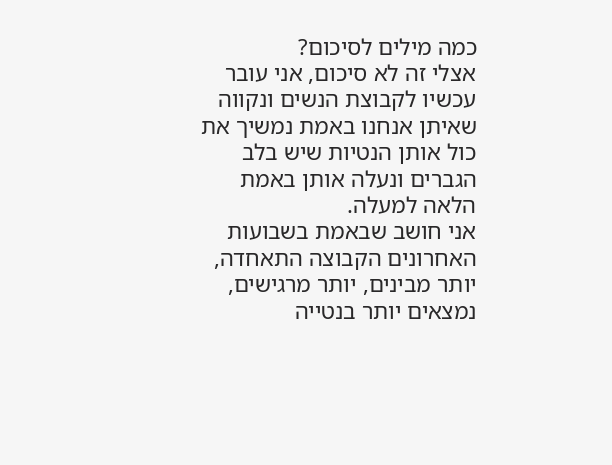כמה מילים לסיכום?
אצלי זה לא סיכום, אני עובר עכשיו לקבוצת הנשים ונקווה שאיתן אנחנו באמת נמשיך את כול אותן הנטיות שיש בלב הגברים ונעלה אותן באמת הלאה למעלה.
אני חושב שבאמת בשבועות האחרונים הקבוצה התאחדה, יותר מבינים, יותר מרגישים, נמצאים יותר בנטייה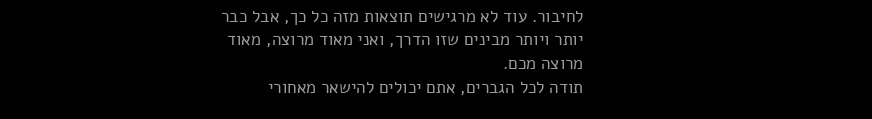לחיבור. עוד לא מרגישים תוצאות מזה כל כך, אבל כבר יותר ויותר מבינים שזו הדרך, ואני מאוד מרוצה, מאוד מרוצה מכם.
תודה לכל הגברים, אתם יכולים להישאר מאחורי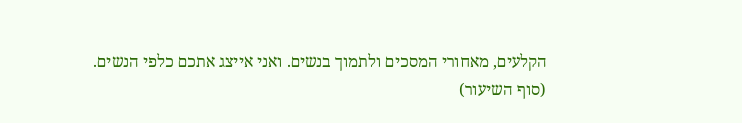הקלעים, מאחורי המסכים ולתמוך בנשים. ואני אייצג אתכם כלפי הנשים.
(סוף השיעור)